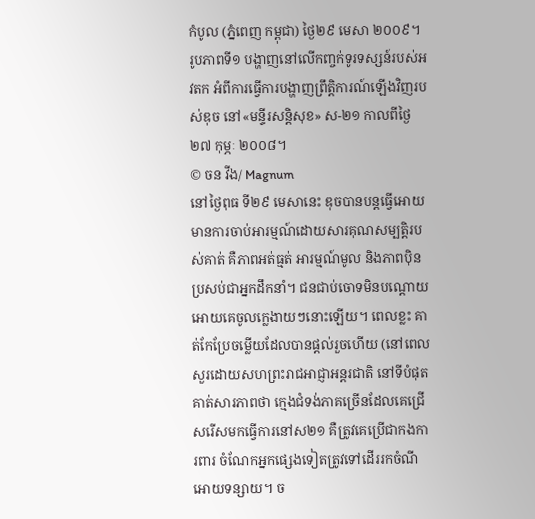កំបូល (ភ្នំពេញ កម្ពុជា) ថ្ងៃ២៩ មេសា ២០០៩។ រូបភាពទី១ បង្ហាញនៅលើកញ្ចក់ទូរទស្សន៍របស់អវតក អំពីការធ្វើការបង្ហាញព្រឹត្តិការណ៍ឡើងវិញរបស់ឌុច នៅ«មន្ទីរសន្តិសុខ» ស-២១ កាលពីថ្ងៃ២៧ កុម្ភៈ ២០០៨។
© ចន វីង/ Magnum
នៅថ្ងៃពុធ ទី២៩ មេសានេះ ឌុចបានបន្តធ្វើអោយមានការចាប់អារម្មណ៍ដោយសារគុណសម្បត្តិរបស់គាត់ គឺភាពអត់ធ្មត់ អារម្មណ៍មូល និងភាពប៉ិនប្រសប់ជាអ្នកដឹកនាំ។ ជនជាប់ចោទមិនបណ្តោយអោយគេចូលក្លេងាយៗនោះឡើយ។ ពេលខ្លះ គាត់កែប្រែចម្លើយដែលបានផ្តល់រួចហើយ (នៅពេលសួរដោយសហព្រះរាជអាជ្ញាអន្តរជាតិ នៅទីបំផុតគាត់សារភាពថា ក្មេងជំទង់ភាគច្រើនដែលគេជ្រើសរើសមកធ្វើការនៅស២១ គឺត្រូវគេប្រើជាកងការពារ ចំណែកអ្នកផ្សេងទៀតត្រូវទៅដើររកចំណីអោយទន្សាយ។ ច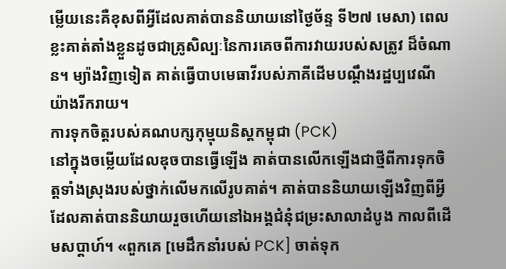ម្លើយនេះគឺខុសពីអ្វីដែលគាត់បាននិយាយនៅថ្ងៃច័ន្ទ ទី២៧ មេសា) ពេលខ្លះគាត់តាំងខ្លួនដូចជាគ្រូសិល្បៈនៃការគេចពីការវាយរបស់សត្រូវ ដ៏ចំណាន។ ម្យ៉ាងវិញទៀត គាត់ធ្វើបាបមេធាវីរបស់ភាគីដើមបណ្តឹងរដ្ឋប្បវេណីយ៉ាងរីករាយ។
ការទុកចិត្តរបស់គណបក្សកុម្មុយនិស្តកម្ពុជា (PCK)
នៅក្នុងចម្លើយដែលឌុចបានធ្វើឡើង គាត់បានលើកឡើងជាថ្មីពីការទុកចិត្តទាំងស្រុងរបស់ថ្នាក់លើមកលើរូបគាត់។ គាត់បាននិយាយឡើងវិញពីអ្វីដែលគាត់បាននិយាយរួចហើយនៅឯអង្គជំនុំជម្រះសាលាដំបូង កាលពីដើមសប្តាហ៍។ «ពួកគេ [មេដឹកនាំរបស់ PCK] ចាត់ទុក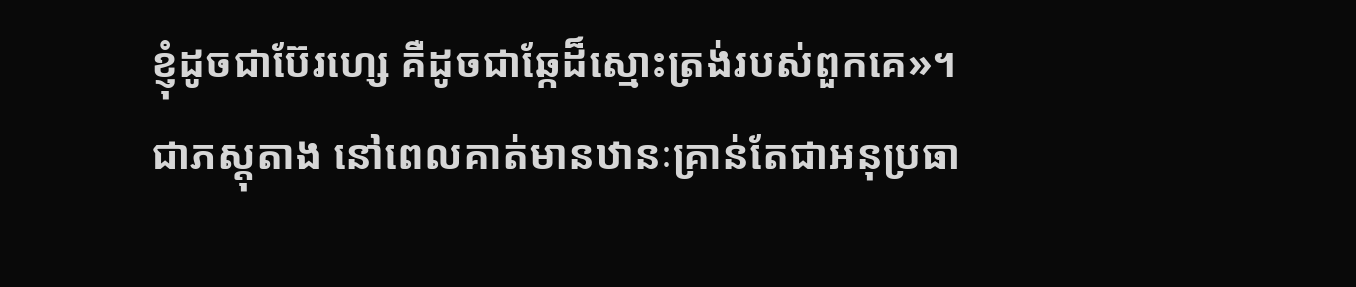ខ្ញុំដូចជាប៊ែរហ្សេ គឺដូចជាឆ្កែដ៏ស្មោះត្រង់របស់ពួកគេ»។ ជាភស្តុតាង នៅពេលគាត់មានឋានៈគ្រាន់តែជាអនុប្រធា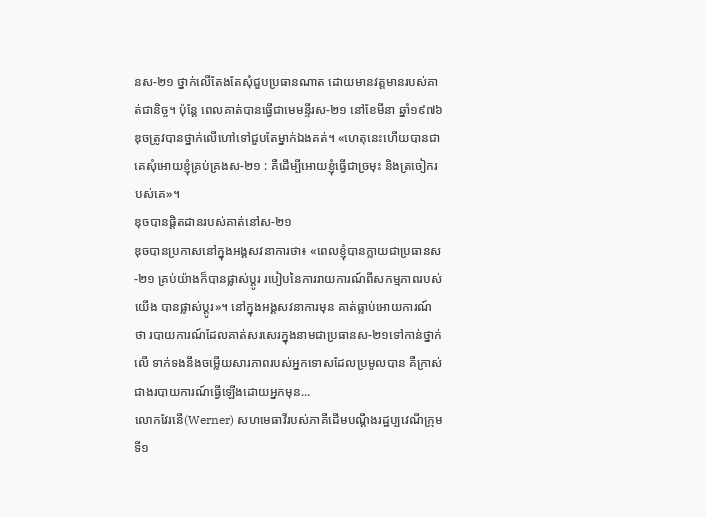នស-២១ ថ្នាក់លើតែងតែសុំជួបប្រធានណាត ដោយមានវត្តមានរបស់គាត់ជានិច្ច។ ប៉ុន្តែ ពេលគាត់បានធ្វើជាមេមន្ទីរស-២១ នៅខែមីនា ឆ្នាំ១៩៧៦ ឌុចត្រូវបានថ្នាក់លើហៅទៅជួបតែម្នាក់ឯងគត់។ «ហេតុនេះហើយបានជាគេសុំអោយខ្ញុំគ្រប់គ្រងស-២១ : គឺដើម្បីអោយខ្ញុំធ្វើជាច្រមុះ និងត្រចៀករបស់គេ»។
ឌុចបានផ្តិតដានរបស់គាត់នៅស-២១
ឌុចបានប្រកាសនៅក្នុងអង្គសវនាការថា៖ «ពេលខ្ញុំបានក្លាយជាប្រធានស-២១ គ្រប់យ៉ាងក៏បានផ្លាស់ប្តូរ របៀបនៃការរាយការណ៍ពីសកម្មភាពរបស់យើង បានផ្លាស់ប្តូរ»។ នៅក្នុងអង្គសវនាការមុន គាត់ធ្លាប់អោយការណ៍ថា របាយការណ៍ដែលគាត់សរសេរក្នុងនាមជាប្រធានស-២១ទៅកាន់ថ្នាក់លើ ទាក់ទងនឹងចម្លើយសារភាពរបស់អ្នកទោសដែលប្រមូលបាន គឺក្រាស់ជាងរបាយការណ៍ធ្វើឡើងដោយអ្នកមុន...
លោកវែរនើ(Werner) សហមេធាវីរបស់ភាគីដើមបណ្តឹងរដ្ឋប្បវេណីក្រុមទី១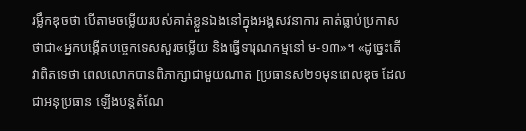រម្លឹកឌុចថា បើតាមចម្លើយរបស់គាត់ខ្លួនឯងនៅក្នុងអង្គសវនាការ គាត់ធ្លាប់ប្រកាសថាជា«អ្នកបង្កើតបច្ចេកទេសសួរចម្លើយ និងធ្វើទារុណកម្មនៅ ម-១៣»។ «ដូច្នេះតើវាពិតទេថា ពេលលោកបានពិភាក្សាជាមួយណាត [ប្រធានស២១មុនពេលឌុច ដែលជាអនុប្រធាន ឡើងបន្តតំណែ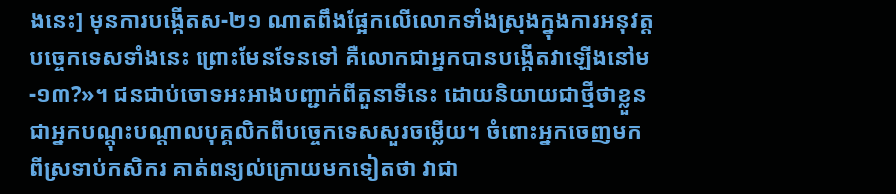ងនេះ] មុនការបង្កើតស-២១ ណាតពឹងផ្អែកលើលោកទាំងស្រុងក្នុងការអនុវត្តបច្ចេកទេសទាំងនេះ ព្រោះមែនទែនទៅ គឺលោកជាអ្នកបានបង្កើតវាឡើងនៅម-១៣?»។ ជនជាប់ចោទអះអាងបញ្ជាក់ពីតួនាទីនេះ ដោយនិយាយជាថ្មីថាខ្លួនជាអ្នកបណ្តុះបណ្តាលបុគ្គលិកពីបច្ចេកទេសសួរចម្លើយ។ ចំពោះអ្នកចេញមកពីស្រទាប់កសិករ គាត់ពន្យល់ក្រោយមកទៀតថា វាជា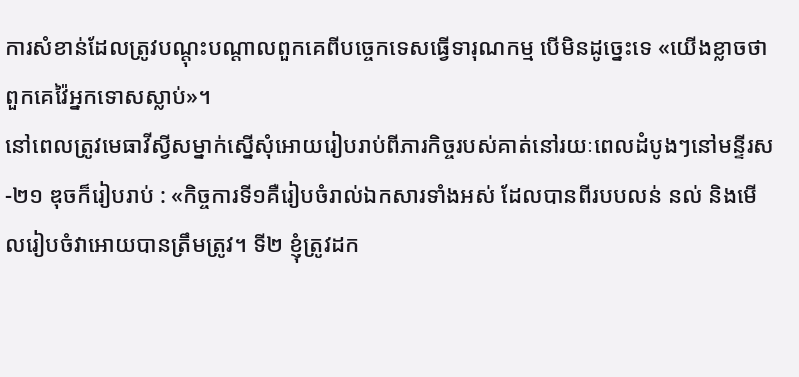ការសំខាន់ដែលត្រូវបណ្តុះបណ្តាលពួកគេពីបច្ចេកទេសធ្វើទារុណកម្ម បើមិនដូច្នេះទេ «យើងខ្លាចថាពួកគេវ៉ៃអ្នកទោសស្លាប់»។
នៅពេលត្រូវមេធាវីស្វីសម្នាក់ស្នើសុំអោយរៀបរាប់ពីភារកិច្ចរបស់គាត់នៅរយៈពេលដំបូងៗនៅមន្ទីរស-២១ ឌុចក៏រៀបរាប់ : «កិច្ចការទី១គឺរៀបចំរាល់ឯកសារទាំងអស់ ដែលបានពីរបបលន់ នល់ និងមើលរៀបចំវាអោយបានត្រឹមត្រូវ។ ទី២ ខ្ញុំត្រូវដក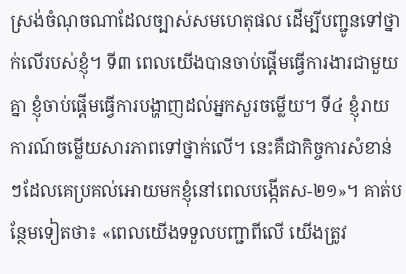ស្រង់ចំណុចណាដែលច្បាស់សមហេតុផល ដើម្បីបញ្ជូនទៅថ្នាក់លើរបស់ខ្ញុំ។ ទី៣ ពេលយើងបានចាប់ផ្តើមធ្វើការងារជាមួយគ្នា ខ្ញុំចាប់ផ្តើមធ្វើការបង្ហាញដល់អ្នកសួរចម្លើយ។ ទី៤ ខ្ញុំរាយការណ៍ចម្លើយសារភាពទៅថ្នាក់លើ។ នេះគឺជាកិច្ចការសំខាន់ៗដែលគេប្រគល់អោយមកខ្ញុំនៅពេលបង្កើតស-២១»។ គាត់បន្ថែមទៀតថា៖ «ពេលយើងទទួលបញ្ជាពីលើ យើងត្រូវ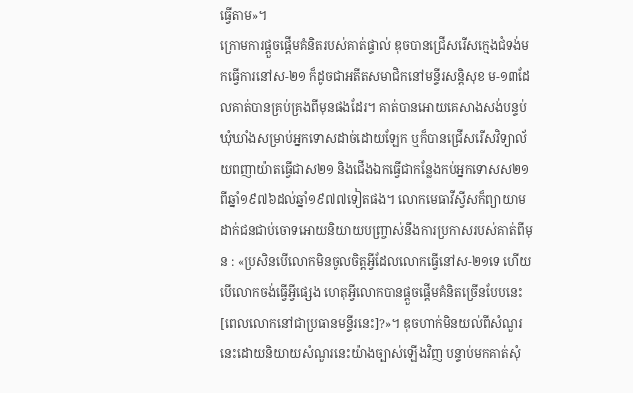ធ្វើតាម»។
ក្រោមការផ្តួចផ្តើមគំនិតរបស់គាត់ផ្ទាល់ ឌុចបានជ្រើសរើសក្មេងជំទង់មកធ្វើការនៅស-២១ ក៏ដូចជាអតីតសមាជិកនៅមន្ទីរសន្តិសុខ ម-១៣ដែលគាត់បានគ្រប់គ្រងពីមុនផងដែរ។ គាត់បានអោយគេសាងសង់បន្ទប់ឃុំឃាំងសម្រាប់អ្នកទោសដាច់ដោយឡែក ឬក៏បានជ្រើសរើសវិទ្យាល័យពញាយ៉ាតធ្វើជាស២១ និងជើងឯកធ្វើជាកន្លែងកប់អ្នកទោសស២១ ពីឆ្នាំ១៩៧៦ដល់ឆ្នាំ១៩៧៧ទៀតផង។ លោកមេធាវីស្វីសក៏ព្យាយាមដាក់ជនជាប់ចោទអោយនិយាយបញ្ច្រាស់នឹងការប្រកាសរបស់គាត់ពីមុន : «ប្រសិនបើលោកមិនចូលចិត្តអ្វីដែលលោកធ្វើនៅស-២១ទេ ហើយបើលោកចង់ធ្វើអ្វីផ្សេង ហេតុអ្វីលោកបានផ្តួចផ្តើមគំនិតច្រើនបែបនេះ [ពេលលោកនៅជាប្រធានមន្ទីរនេះ]?»។ ឌុចហាក់មិនយល់ពីសំណួរនេះដោយនិយាយសំណួរនេះយ៉ាងច្បាស់ឡើងវិញ បន្ទាប់មកគាត់សុំ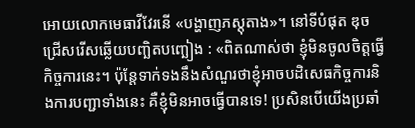អោយលោកមេធាវីវែរនើ «បង្ហាញភស្តុតាង»។ នៅទីបំផុត ឌុចជ្រើសរើសឆ្លើយបញ្ឆិតបញ្ឆៀង : «ពិតណាស់ថា ខ្ញុំមិនចូលចិត្តធ្វើកិច្ចការនេះ។ ប៉ុន្តែទាក់ទងនឹងសំណួរថាខ្ញុំអាចបដិសេធកិច្ចការនិងការបញ្ជាទាំងនេះ គឺខ្ញុំមិនអាចធ្វើបានទេ! ប្រសិនបើយើងប្រឆាំ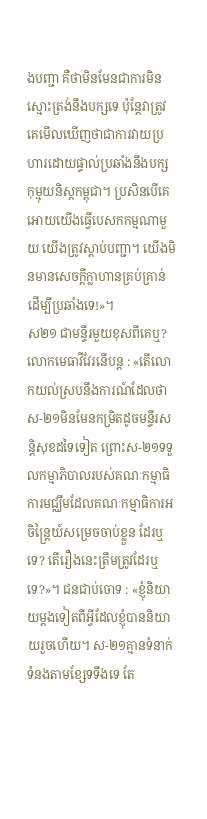ងបញ្ជា គឺថាមិនមែនជាការមិនស្មោះត្រង់នឹងបក្សទេ ប៉ុន្តែវាត្រូវគេមើលឃើញថាជាការវាយប្រហារដោយផ្ទាល់ប្រឆាំងនឹងបក្សកុម្មុយនិស្តកម្ពុជា។ ប្រសិនបើគេអោយយើងធ្វើបេសកកម្មណាមួយ យើងត្រូវស្តាប់បញ្ជា។ យើងមិនមានសេចក្តីក្លាហានគ្រប់គ្រាន់ដើម្បីប្រឆាំងទេ!»។
ស២១ ជាមន្ទីរមួយខុសពីគេឬ?
លោកមេធាវីវែរនើបន្ត : «តើលោកយល់ស្របនឹងការណ៍ដែលថាស-២១មិនមែនកម្រិតដូចមន្ទីរសន្តិសុខដទៃទៀត ព្រោះស-២១ទទួលកម្មាភិបាលរបស់គណៈកម្មាធិការមជ្ឈឹមដែលគណៈកម្មាធិការអចិន្ត្រៃយ៍សម្រេចចាប់ខ្លួន ដែរឬទេ? តើរឿងនេះត្រឹមត្រូវដែរឬទេ?»។ ជនជាប់ចោទ : «ខ្ញុំនិយាយម្តងទៀតពីអ្វីដែលខ្ញុំបាននិយាយរួចហើយ។ ស-២១គ្មានទំនាក់ទំនងតាមខ្សែទទឹងទេ តែ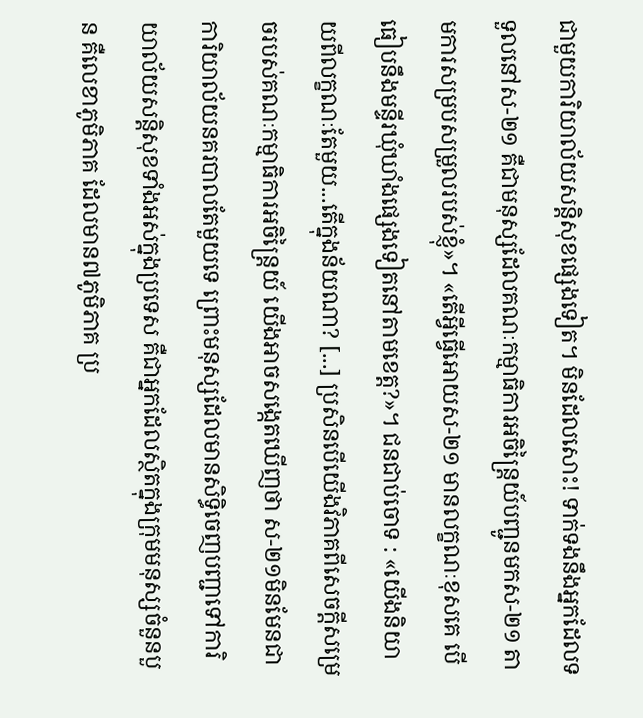ជាមួយការិយាល័យសន្តិសុខផ្សេងទៀត។ មិនដែលសោះ! ទាក់ទងនឹងអ្នកដែលទទួលនៅស-២១ គឺជាមនុស្សដែលគណៈកម្មាធិការអចិន្ត្រៃយ៍បញ្ជូនមកស-២១ តាមការសម្របសម្រួលរបស់ខ្ញុំ»។ «តើអ្វីធ្វើអោយស-២១ មានលក្ខណៈខុសគេ បើធៀបនឹងមន្ទីរឃុំឃាំងផ្សេងទៀតនៅតាមខេត្ត?»។ ជនជាប់ចោទ : «យើងនិយាយពីលក្ខណៈតែមួយ...តើក្នុងន័យណា? [...] ប្រសិនបើយើងវិភាគពីសេចក្តីសម្រេចរបស់គណៈកម្មាធិការអចិន្ត្រៃយ៍ យើងអាចសង្កេតឃើញថា ស-២១មិនមែនជាការិយាល័យនគរបាលតែមួយទេ ព្រោះមនុស្សដែលមានសិទ្ធិចេញបញ្ជាទៅការិយាល័យសន្តិសុខទាំងអស់ក្នុងប្រទេស គឺជាអ្នកដែលស្ថិតក្នុងក្រុមមនុស្សចំនួនបួន គឺលេខាភូមិភាគ ដែលមាន៧ភូមិភាគ ប្រ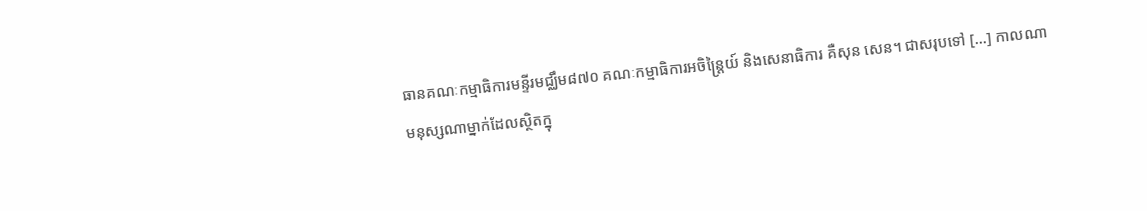ធានគណៈកម្មាធិការមន្ទីរមជ្ឈឹម៨៧០ គណៈកម្មាធិការអចិន្ត្រៃយ៍ និងសេនាធិការ គឺសុន សេន។ ជាសរុបទៅ [...] កាលណាមនុស្សណាម្នាក់ដែលស្ថិតក្នុ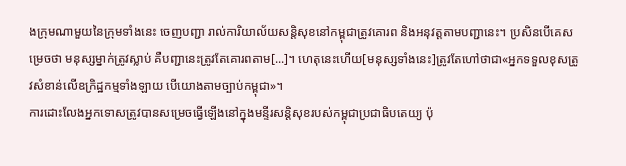ងក្រុមណាមួយនៃក្រុមទាំងនេះ ចេញបញ្ជា រាល់ការិយាល័យសន្តិសុខនៅកម្ពុជាត្រូវគោរព និងអនុវត្តតាមបញ្ជានេះ។ ប្រសិនបើគេសម្រេចថា មនុស្សម្នាក់ត្រូវស្លាប់ គឺបញ្ជានេះត្រូវតែគោរពតាម[...]។ ហេតុនេះហើយ[មនុស្សទាំងនេះ]ត្រូវតែហៅថាជា«អ្នកទទួលខុសត្រូវសំខាន់លើឧក្រិដ្ឋកម្មទាំងឡាយ បើយោងតាមច្បាប់កម្ពុជា»។
ការដោះលែងអ្នកទោសត្រូវបានសម្រេចធ្វើឡើងនៅក្នុងមន្ទីរសន្តិសុខរបស់កម្ពុជាប្រជាធិបតេយ្យ ប៉ុ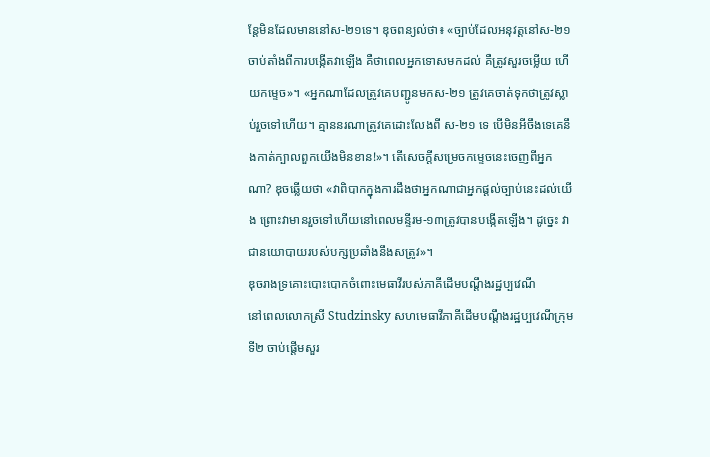ន្តែមិនដែលមាននៅស-២១ទេ។ ឌុចពន្យល់ថា៖ «ច្បាប់ដែលអនុវត្តនៅស-២១ ចាប់តាំងពីការបង្កើតវាឡើង គឺថាពេលអ្នកទោសមកដល់ គឺត្រូវសួរចម្លើយ ហើយកម្ទេច»។ «អ្នកណាដែលត្រូវគេបញ្ជូនមកស-២១ ត្រូវគេចាត់ទុកថាត្រូវស្លាប់រួចទៅហើយ។ គ្មាននរណាត្រូវគេដោះលែងពី ស-២១ ទេ បើមិនអីចឹងទេគេនឹងកាត់ក្បាលពួកយើងមិនខាន!»។ តើសេចក្តីសម្រេចកម្ទេចនេះចេញពីអ្នកណា? ឌុចឆ្លើយថា «វាពិបាកក្នុងការដឹងថាអ្នកណាជាអ្នកផ្តល់ច្បាប់នេះដល់យើង ព្រោះវាមានរួចទៅហើយនៅពេលមន្ទីរម-១៣ត្រូវបានបង្កើតឡើង។ ដូច្នេះ វាជានយោបាយរបស់បក្សប្រឆាំងនឹងសត្រូវ»។
ឌុចរាងទ្រគោះបោះបោកចំពោះមេធាវីរបស់ភាគីដើមបណ្តឹងរដ្ឋប្បវេណី
នៅពេលលោកស្រី Studzinsky សហមេធាវីភាគីដើមបណ្តឹងរដ្ឋប្បវេណីក្រុមទី២ ចាប់ផ្តើមសួរ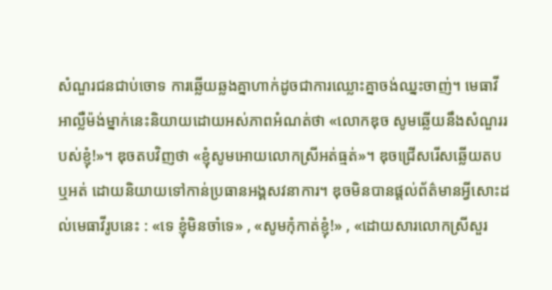សំណួរជនជាប់ចោទ ការឆ្លើយឆ្លងគ្នាហាក់ដូចជាការឈ្លោះគ្នាចង់ឈ្នះចាញ់។ មេធាវីអាល្លឺម៉ង់ម្នាក់នេះនិយាយដោយអស់ភាពអំណត់ថា «លោកឌុច សូមឆ្លើយនឹងសំណួររបស់ខ្ញុំ!»។ ឌុចតបវិញថា «ខ្ញុំសូមអោយលោកស្រីអត់ធ្មត់»។ ឌុចជ្រើសរើសឆ្លើយតបឬអត់ ដោយនិយាយទៅកាន់ប្រធានអង្គសវនាការ។ ឌុចមិនបានផ្តល់ព័ត៌មានអ្វីសោះដល់មេធាវីរូបនេះ : «ទេ ខ្ញុំមិនចាំទេ» , «សូមកុំកាត់ខ្ញុំ!» , «ដោយសារលោកស្រីសួរ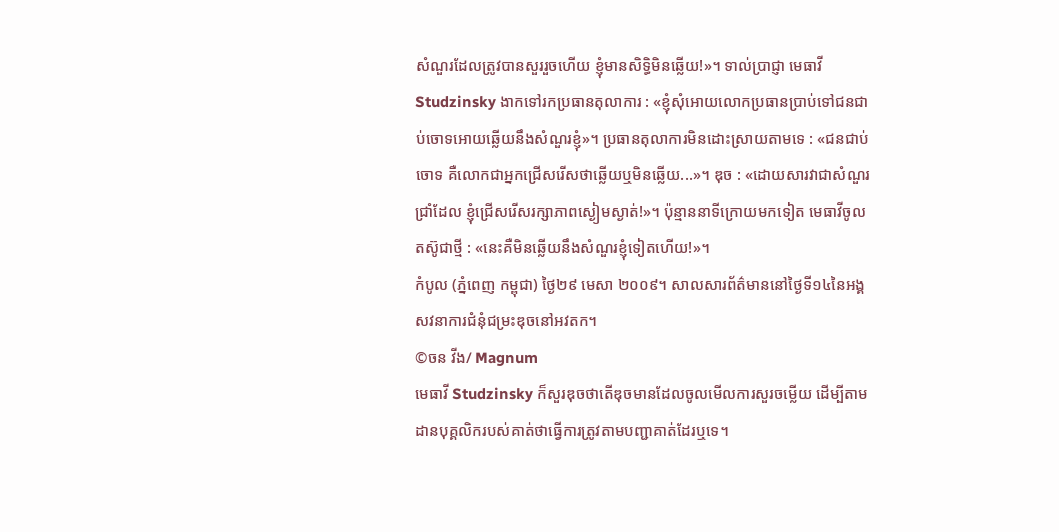សំណួរដែលត្រូវបានសួររួចហើយ ខ្ញុំមានសិទ្ធិមិនឆ្លើយ!»។ ទាល់ប្រាជ្ញា មេធាវី Studzinsky ងាកទៅរកប្រធានតុលាការ : «ខ្ញុំសុំអោយលោកប្រធានប្រាប់ទៅជនជាប់ចោទអោយឆ្លើយនឹងសំណួរខ្ញុំ»។ ប្រធានតុលាការមិនដោះស្រាយតាមទេ : «ជនជាប់ចោទ គឺលោកជាអ្នកជ្រើសរើសថាឆ្លើយឬមិនឆ្លើយ...»។ ឌុច : «ដោយសារវាជាសំណួរជ្រាំដែល ខ្ញុំជ្រើសរើសរក្សាភាពស្ងៀមស្ងាត់!»។ ប៉ុន្មាននាទីក្រោយមកទៀត មេធាវីចូលតស៊ូជាថ្មី : «នេះគឺមិនឆ្លើយនឹងសំណួរខ្ញុំទៀតហើយ!»។
កំបូល (ភ្នំពេញ កម្ពុជា) ថ្ងៃ២៩ មេសា ២០០៩។ សាលសារព័ត៌មាននៅថ្ងៃទី១៤នៃអង្គសវនាការជំនុំជម្រះឌុចនៅអវតក។
©ចន វីង/ Magnum
មេធាវី Studzinsky ក៏សួរឌុចថាតើឌុចមានដែលចូលមើលការសួរចម្លើយ ដើម្បីតាមដានបុគ្គលិករបស់គាត់ថាធ្វើការត្រូវតាមបញ្ជាគាត់ដែរឬទេ។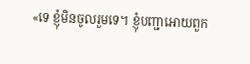«ទេ ខ្ញុំមិនចូលរួមទេ។ ខ្ញុំបញ្ជាអោយពួក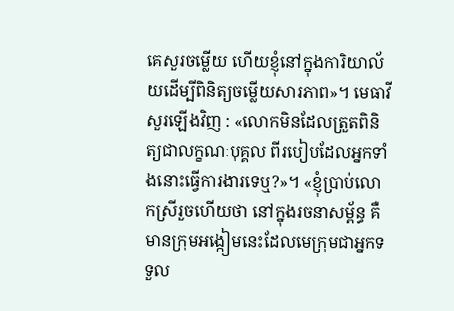គេសួរចម្លើយ ហើយខ្ញុំនៅក្នុងការិយាល័យដើម្បីពិនិត្យចម្លើយសារភាព»។ មេធាវីសួរឡើងវិញ : «លោកមិនដែលត្រួតពិនិត្យជាលក្ខណៈបុគ្គល ពីរបៀបដែលអ្នកទាំងនោះធ្វើការងារទេឬ?»។ «ខ្ញុំប្រាប់លោកស្រីរួចហើយថា នៅក្នុងរចនាសម្ព័ន្ធ គឺមានក្រុមអង្កៀមនេះដែលមេក្រុមជាអ្នកទទួល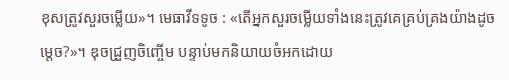ខុសត្រូវសួរចម្លើយ»។ មេធាវីទទូច : «តើអ្នកសួរចម្លើយទាំងនេះត្រូវគេគ្រប់គ្រងយ៉ាងដូចម្តេច?»។ ឌុចជ្រួញចិញ្ចើម បន្ទាប់មកនិយាយចំអកដោយ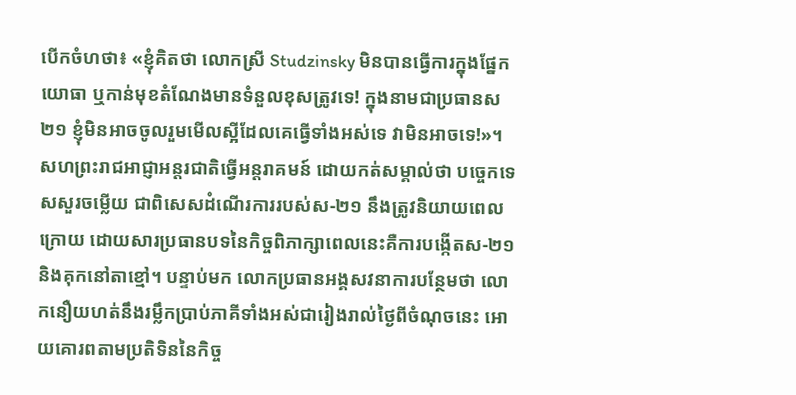បើកចំហថា៖ «ខ្ញុំគិតថា លោកស្រី Studzinsky មិនបានធ្វើការក្នុងផ្នែកយោធា ឬកាន់មុខតំណែងមានទំនួលខុសត្រូវទេ! ក្នុងនាមជាប្រធានស២១ ខ្ញុំមិនអាចចូលរួមមើលស្អីដែលគេធ្វើទាំងអស់ទេ វាមិនអាចទេ!»។
សហព្រះរាជអាជ្ញាអន្តរជាតិធ្វើអន្តរាគមន៍ ដោយកត់សម្គាល់ថា បច្ចេកទេសសួរចម្លើយ ជាពិសេសដំណើរការរបស់ស-២១ នឹងត្រូវនិយាយពេលក្រោយ ដោយសារប្រធានបទនៃកិច្ចពិភាក្សាពេលនេះគឺការបង្កើតស-២១ និងគុកនៅតាខ្មៅ។ បន្ទាប់មក លោកប្រធានអង្គសវនាការបន្ថែមថា លោកនឿយហត់នឹងរម្លឹកប្រាប់ភាគីទាំងអស់ជារៀងរាល់ថ្ងៃពីចំណុចនេះ អោយគោរពតាមប្រតិទិននៃកិច្ច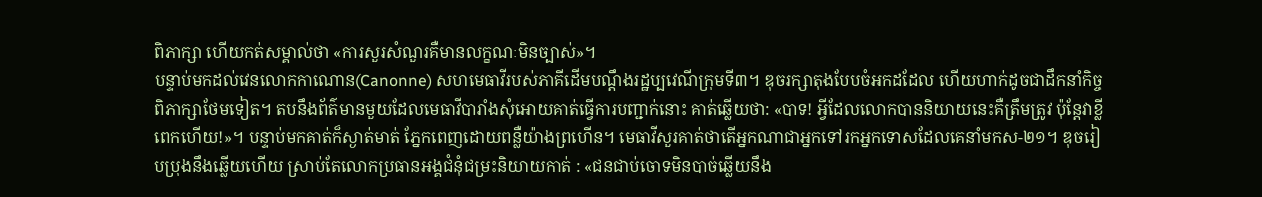ពិភាក្សា ហើយកត់សម្គាល់ថា «ការសួរសំណួរគឺមានលក្ខណៈមិនច្បាស់»។
បន្ទាប់មកដល់វេនលោកកាណោន(Canonne) សហមេធាវីរបស់ភាគីដើមបណ្តឹងរដ្ឋប្បវេណីក្រុមទី៣។ ឌុចរក្សាតុងបែបចំអកដដែល ហើយហាក់ដូចជាដឹកនាំកិច្ចពិភាក្សាថែមទៀត។ តបនឹងព័ត៌មានមួយដែលមេធាវីបារាំងសុំអោយគាត់ធ្វើការបញ្ជាក់នោះ គាត់ឆ្លើយថា: «បាទ! អ្វីដែលលោកបាននិយាយនេះគឺត្រឹមត្រូវ ប៉ុន្តែវាខ្លីពេកហើយ!»។ បន្ទាប់មកគាត់ក៏ស្ងាត់មាត់ ភ្នែកពេញដោយពន្លឺយ៉ាងព្រហើន។ មេធាវីសួរគាត់ថាតើអ្នកណាជាអ្នកទៅរកអ្នកទោសដែលគេនាំមកស-២១។ ឌុចរៀបប្រុងនឹងឆ្លើយហើយ ស្រាប់តែលោកប្រធានអង្គជំនុំជម្រះនិយាយកាត់ : «ជនជាប់ចោទមិនបាច់ឆ្លើយនឹង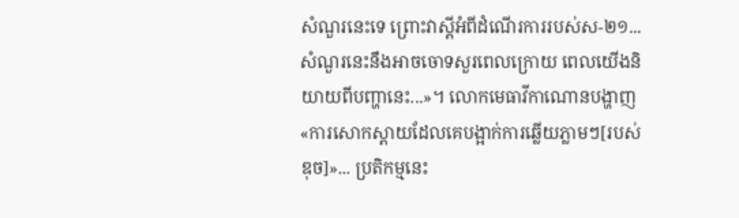សំណួរនេះទេ ព្រោះវាស្តីអំពីដំណើរការរបស់ស-២១... សំណួរនេះនឹងអាចចោទសួរពេលក្រោយ ពេលយើងនិយាយពីបញ្ហានេះ...»។ លោកមេធាវីកាណោនបង្ហាញ«ការសោកស្តាយដែលគេបង្អាក់ការឆ្លើយភ្លាមៗ[របស់ឌុច]»... ប្រតិកម្មនេះ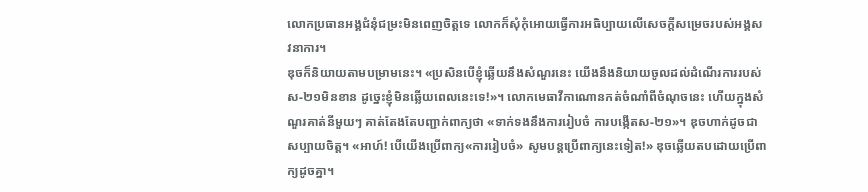លោកប្រធានអង្គជំនុំជម្រះមិនពេញចិត្តទេ លោកក៏សុំកុំអោយធ្វើការអធិប្បាយលើសេចក្តីសម្រេចរបស់អង្គសវនាការ។
ឌុចក៏និយាយតាមបម្រាមនេះ។ «ប្រសិនបើខ្ញុំឆ្លើយនឹងសំណួរនេះ យើងនឹងនិយាយចូលដល់ដំណើរការរបស់ស-២១មិនខាន ដូច្នេះខ្ញុំមិនឆ្លើយពេលនេះទេ!»។ លោកមេធាវីកាណោនកត់ចំណាំពីចំណុចនេះ ហើយក្នុងសំណួរគាត់នីមួយៗ គាត់តែងតែបញ្ជាក់ពាក្យថា «ទាក់ទងនឹងការរៀបចំ ការបង្កើតស-២១»។ ឌុចហាក់ដូចជាសប្បាយចិត្ត។ «អាហ៍! បើយើងប្រើពាក្យ«ការរៀបចំ» សូមបន្តប្រើពាក្យនេះទៀត!» ឌុចឆ្លើយតបដោយប្រើពាក្យដូចគ្នា។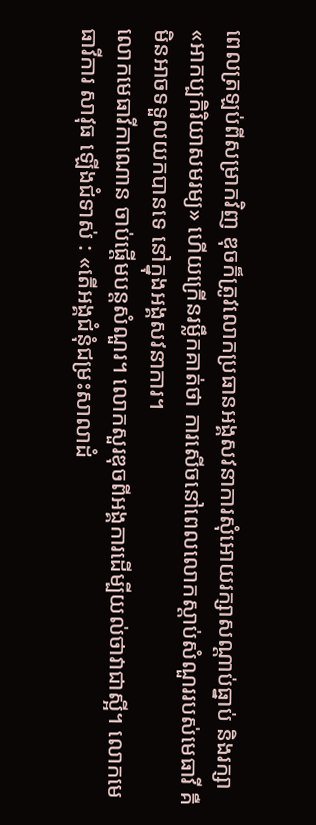ពេលត្រឡប់ពីសម្រាកវិញ ឌុចក៏ត្រូវលោកប្រធានអង្គសវនាការសុំអោយរក្សាសណ្តាប់ធ្នាប់ និងរក្សា«អាកប្បកិរិយាសមរម្យ» ហើយក្រើនរម្លឹកគាត់ថា ការសើចនៅពេលលោកស្តាប់សំណួររបស់មេធាវី គឺមិនអាចទទួលយកបានទេ នៅក្នុងអង្គសវនាការ។
លោកមេធាវីកាណោន ចាប់ផ្តើមបន្តសំណួរ។ លោកសួរឌុចពីអង្គការដើម្បីយល់ថាវាជាស្អី។ លោកមេធាវីការ សាវុធ ឡើងជំទាស់ : «តើអង្គជំនុំជម្រះសាលាដំ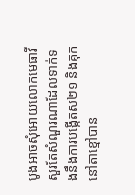បូងអាចសុំអោយលោកមេធាវីសួរតែសំណួរណាដែលទាក់ទងនឹងការបង្កើតស២១ និងគុកនៅតាខ្មៅបាន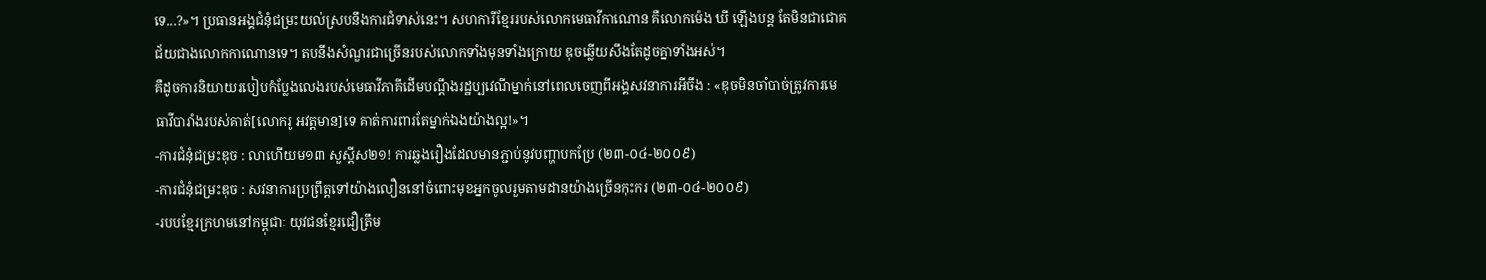ទេ...?»។ ប្រធានអង្គជំនុំជម្រះយល់ស្របនឹងការជំទាស់នេះ។ សហការីខ្មែររបស់លោកមេធាវីកាណោន គឺលោកម៉េង ឃី ឡើងបន្ត តែមិនជាជោគជ័យជាងលោកកាណោនទេ។ តបនឹងសំណួរជាច្រើនរបស់លោកទាំងមុនទាំងក្រោយ ឌុចឆ្លើយសឹងតែដូចគ្នាទាំងអស់។
គឺដូចការនិយាយរបៀបកំប្លែងលេងរបស់មេធាវីភាគីដើមបណ្តឹងរដ្ឋប្បវេណីម្នាក់នៅពេលចេញពីអង្គសវនាការអីចឹង : «ឌុចមិនចាំបាច់ត្រូវការមេធាវីបារាំងរបស់គាត់[លោករូ អវត្តមាន]ទេ គាត់ការពារតែម្នាក់ឯងយ៉ាងល្អ!»។
-ការជំនុំជម្រះឌុច : លាហើយម១៣ សួស្តីស២១! ការឆ្លងរឿងដែលមានភ្ជាប់នូវបញ្ហាបកប្រែ (២៣-០៤-២០០៩)
-ការជំនុំជម្រះឌុច : សវនាការប្រព្រឹត្តទៅយ៉ាងលឿននៅចំពោះមុខអ្នកចូលរួមតាមដានយ៉ាងច្រើនកុះករ (២៣-០៤-២០០៩)
-របបខ្មែរក្រហមនៅកម្ពុជាៈ យុវជនខ្មែរជឿត្រឹម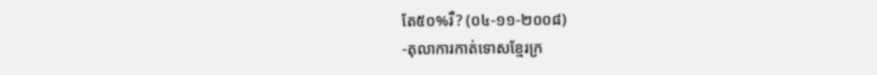តែ៥០%រឺ? (០៤-១១-២០០៨)
-តុលាការកាត់ទោសខ្មែរក្រ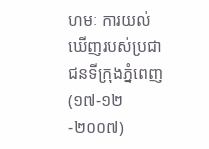ហមៈ ការយល់ឃើញរបស់ប្រជាជនទីក្រុងភ្នំពេញ (១៧-១២-២០០៧)